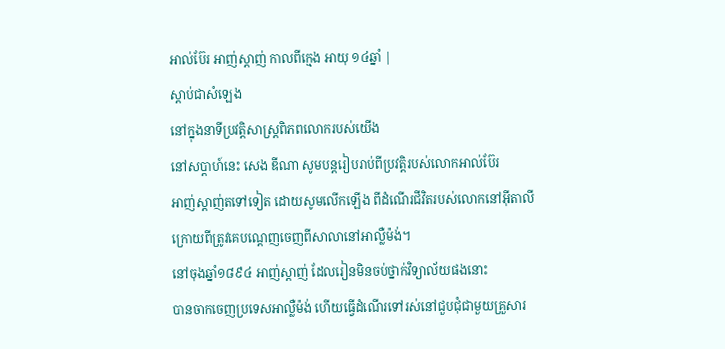អាល់ប៊ែរ អាញ់ស្តាញ់ កាលពីក្មេង អាយុ ១៤ឆ្នាំ |
ស្ដាប់ជាសំឡេង
នៅក្នុងនាទីប្រវត្តិសាស្រ្តពិភពលោករបស់យើង
នៅសប្តាហ៍នេះ សេង ឌីណា សូមបន្តរៀបរាប់ពីប្រវត្តិរបស់លោកអាល់ប៊ែរ
អាញ់ស្តាញ់តទៅទៀត ដោយសូមលើកឡើង ពីដំណើរជីវិតរបស់លោកនៅអ៊ីតាលី
ក្រោយពីត្រូវគេបណ្តេញចេញពីសាលានៅអាល្លឺម៉ង់។
នៅចុងឆ្នាំ១៨៩៤ អាញ់ស្តាញ់ ដែលរៀនមិនចប់ថ្នាក់វិទ្យាល័យផងនោះ
បានចាកចេញប្រទេសអាល្លឺម៉ង់ ហើយធ្វើដំណើរទៅរស់នៅជួបជុំជាមួយគ្រួសារ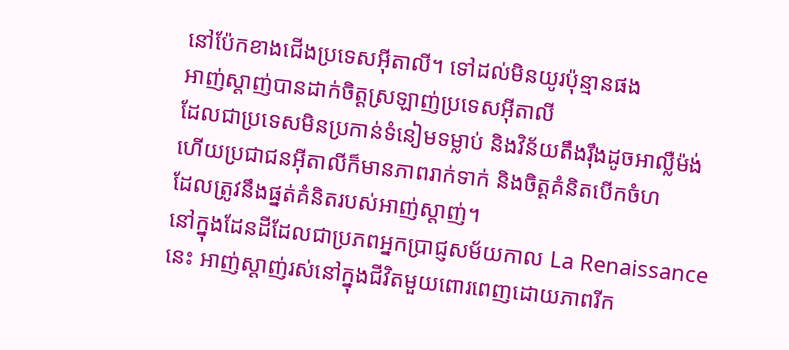នៅប៉ែកខាងជើងប្រទេសអ៊ីតាលី។ ទៅដល់មិនយូរប៉ុន្មានផង
អាញ់ស្តាញ់បានដាក់ចិត្តស្រឡាញ់ប្រទេសអ៊ីតាលី
ដែលជាប្រទេសមិនប្រកាន់ទំនៀមទម្លាប់ និងវិន័យតឹងរ៉ឹងដូចអាល្លឺម៉ង់
ហើយប្រជាជនអ៊ីតាលីក៏មានភាពរាក់ទាក់ និងចិត្តគំនិតបើកចំហ
ដែលត្រូវនឹងផ្នត់គំនិតរបស់អាញ់ស្តាញ់។
នៅក្នុងដែនដីដែលជាប្រភពអ្នកប្រាជ្ញសម័យកាល La Renaissance
នេះ អាញ់ស្តាញ់រស់នៅក្នុងជីវិតមួយពោរពេញដោយភាពរីក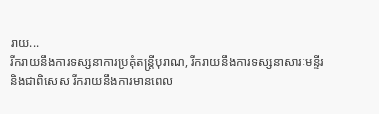រាយ...
រីករាយនឹងការទស្សនាការប្រគុំតន្រ្តីបុរាណ, រីករាយនឹងការទស្សនាសារៈមន្ទីរ
និងជាពិសេស រីករាយនឹងការមានពេល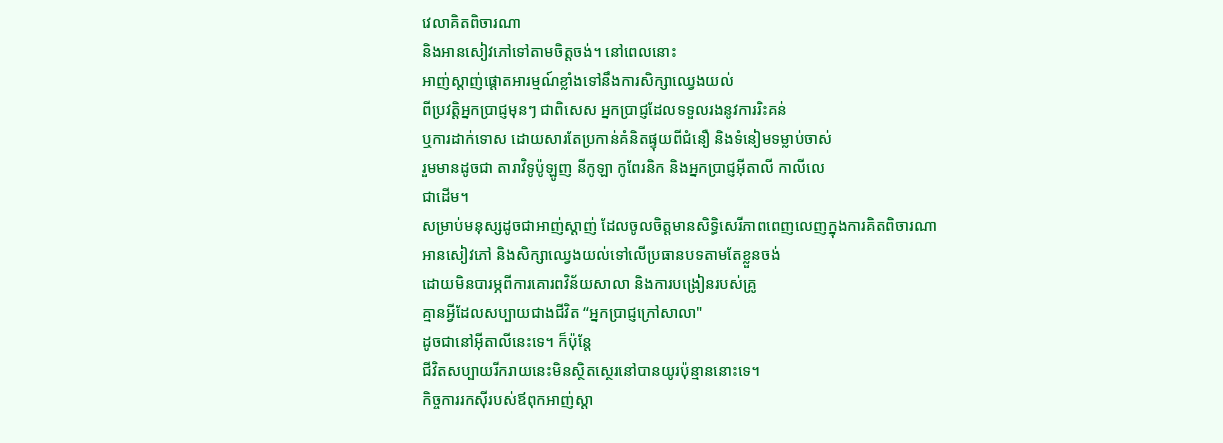វេលាគិតពិចារណា
និងអានសៀវភៅទៅតាមចិត្តចង់។ នៅពេលនោះ
អាញ់ស្តាញ់ផ្តោតអារម្មណ៍ខ្លាំងទៅនឹងការសិក្សាឈ្វេងយល់
ពីប្រវត្តិអ្នកប្រាជ្ញមុនៗ ជាពិសេស អ្នកប្រាជ្ញដែលទទួលរងនូវការរិះគន់
ឬការដាក់ទោស ដោយសារតែប្រកាន់គំនិតផ្ទុយពីជំនឿ និងទំនៀមទម្លាប់ចាស់
រួមមានដូចជា តារាវិទូប៉ូឡូញ នីកូឡា កូពែរនិក និងអ្នកប្រាជ្ញអ៊ីតាលី កាលីលេ
ជាដើម។
សម្រាប់មនុស្សដូចជាអាញ់ស្តាញ់ ដែលចូលចិត្តមានសិទ្ធិសេរីភាពពេញលេញក្នុងការគិតពិចារណា
អានសៀវភៅ និងសិក្សាឈ្វេងយល់ទៅលើប្រធានបទតាមតែខ្លួនចង់
ដោយមិនបារម្ភពីការគោរពវិន័យសាលា និងការបង្រៀនរបស់គ្រូ
គ្មានអ្វីដែលសប្បាយជាងជីវិត “អ្នកប្រាជ្ញក្រៅសាលា"
ដូចជានៅអ៊ីតាលីនេះទេ។ ក៏ប៉ុន្តែ
ជីវិតសប្បាយរីករាយនេះមិនស្ថិតស្ថេរនៅបានយូរប៉ុន្មាននោះទេ។
កិច្ចការរកស៊ីរបស់ឪពុកអាញ់ស្តា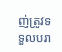ញ់ត្រូវទទួលបរា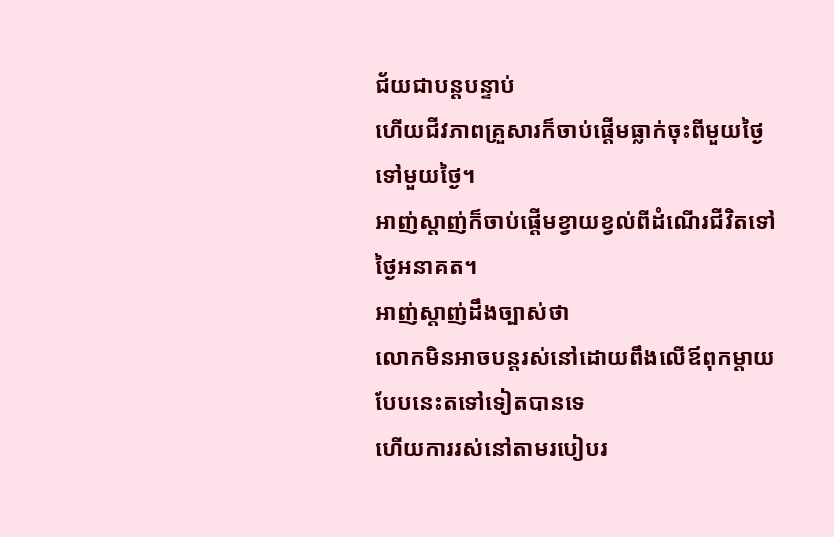ជ័យជាបន្តបន្ទាប់
ហើយជីវភាពគ្រួសារក៏ចាប់ផ្តើមធ្លាក់ចុះពីមួយថ្ងៃទៅមួយថ្ងៃ។
អាញ់ស្តាញ់ក៏ចាប់ផ្តើមខ្វាយខ្វល់ពីដំណើរជីវិតទៅថ្ងៃអនាគត។
អាញ់ស្តាញ់ដឹងច្បាស់ថា
លោកមិនអាចបន្តរស់នៅដោយពឹងលើឪពុកម្តាយបែបនេះតទៅទៀតបានទេ
ហើយការរស់នៅតាមរបៀបរ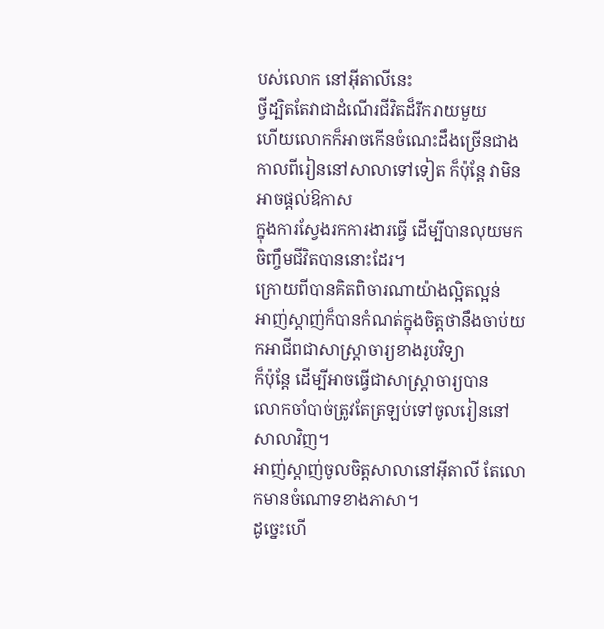បស់លោក នៅអ៊ីតាលីនេះ
ថ្វីដ្បិតតែវាជាដំណើរជីវិតដ៏រីករាយមួយ
ហើយលោកក៏អាចកើនចំណេះដឹងច្រើនជាងកាលពីរៀននៅសាលាទៅទៀត ក៏ប៉ុន្តែ វាមិនអាចផ្តល់ឱកាស
ក្នុងការស្វែងរកការងារធ្វើ ដើម្បីបានលុយមកចិញ្ចឹមជីវិតបាននោះដែរ។
ក្រោយពីបានគិតពិចារណាយ៉ាងល្អិតល្អន់
អាញ់ស្តាញ់ក៏បានកំណត់ក្នុងចិត្តថានឹងចាប់យកអាជីពជាសាស្រ្តាចារ្យខាងរូបវិទ្យា
ក៏ប៉ុន្តែ ដើម្បីអាចធ្វើជាសាស្រ្តាចារ្យបាន
លោកចាំបាច់ត្រូវតែត្រឡប់ទៅចូលរៀននៅសាលាវិញ។
អាញ់ស្តាញ់ចូលចិត្តសាលានៅអ៊ីតាលី តែលោកមានចំណោទខាងភាសា។
ដូច្នេះហើ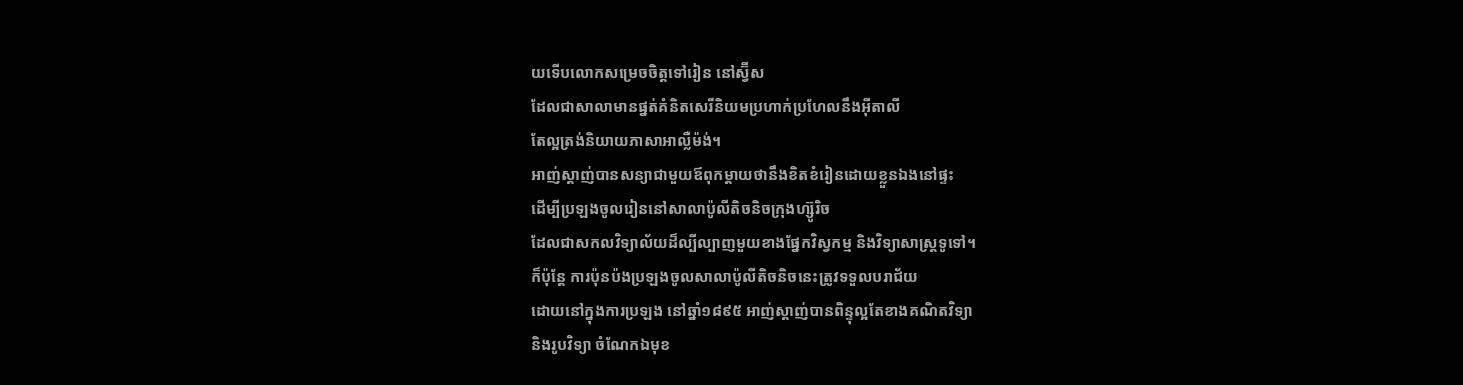យទើបលោកសម្រេចចិត្តទៅរៀន នៅស្វ៊ីស
ដែលជាសាលាមានផ្នត់គំនិតសេរីនិយមប្រហាក់ប្រហែលនឹងអ៊ីតាលី
តែល្អត្រង់និយាយភាសាអាល្លឺម៉ង់។
អាញ់ស្តាញ់បានសន្យាជាមួយឪពុកម្តាយថានឹងខិតខំរៀនដោយខ្លួនឯងនៅផ្ទះ
ដើម្បីប្រឡងចូលរៀននៅសាលាប៉ូលីតិចនិចក្រុងហ្ស៊ូរិច
ដែលជាសកលវិទ្យាល័យដ៏ល្បីល្បាញមួយខាងផ្នែកវិស្វកម្ម និងវិទ្យាសាស្រ្តទូទៅ។
ក៏ប៉ុន្តែ ការប៉ុនប៉ងប្រឡងចូលសាលាប៉ូលីតិចនិចនេះត្រូវទទួលបរាជ័យ
ដោយនៅក្នុងការប្រឡង នៅឆ្នាំ១៨៩៥ អាញ់ស្តាញ់បានពិន្ទុល្អតែខាងគណិតវិទ្យា
និងរូបវិទ្យា ចំណែកឯមុខ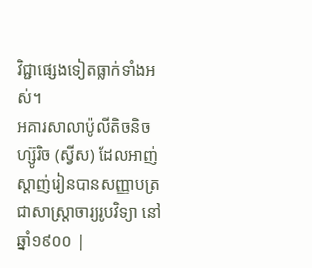វិជ្ជាផ្សេងទៀតធ្លាក់ទាំងអស់។
អគារសាលាប៉ូលីតិចនិចហ្ស៊ូរិច (ស្វីស) ដែលអាញ់ស្តាញ់រៀនបានសញ្ញាបត្រជាសាស្ត្រាចារ្យរូបវិទ្យា នៅឆ្នាំ១៩០០ |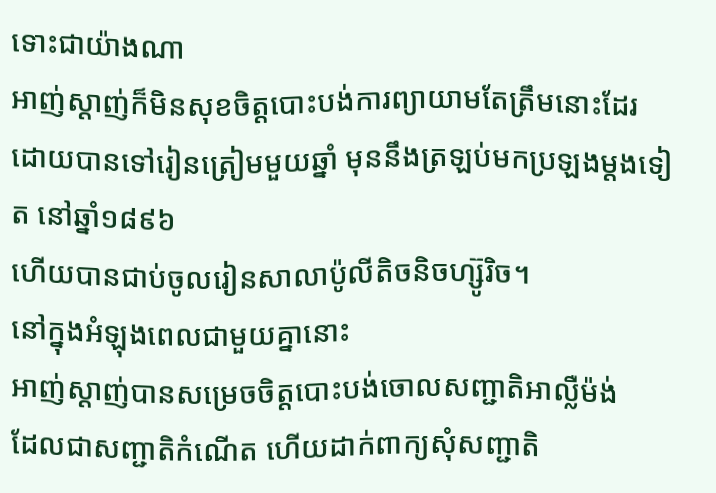ទោះជាយ៉ាងណា
អាញ់ស្តាញ់ក៏មិនសុខចិត្តបោះបង់ការព្យាយាមតែត្រឹមនោះដែរ
ដោយបានទៅរៀនត្រៀមមួយឆ្នាំ មុននឹងត្រឡប់មកប្រឡងម្តងទៀត នៅឆ្នាំ១៨៩៦
ហើយបានជាប់ចូលរៀនសាលាប៉ូលីតិចនិចហ្ស៊ូរិច។
នៅក្នុងអំឡុងពេលជាមួយគ្នានោះ
អាញ់ស្តាញ់បានសម្រេចចិត្តបោះបង់ចោលសញ្ជាតិអាល្លឺម៉ង់
ដែលជាសញ្ជាតិកំណើត ហើយដាក់ពាក្យសុំសញ្ជាតិ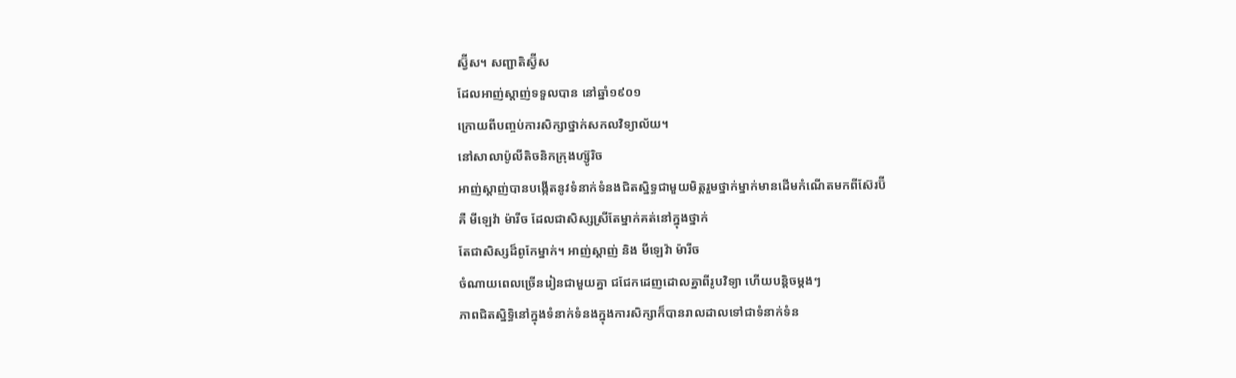ស្វ៊ីស។ សញ្ជាតិស្វ៊ីស
ដែលអាញ់ស្តាញ់ទទួលបាន នៅឆ្នាំ១៩០១
ក្រោយពីបញ្ចប់ការសិក្សាថ្នាក់សកលវិទ្យាល័យ។
នៅសាលាប៉ូលីតិចនិកក្រុងហ្ស៊ូរិច
អាញ់ស្តាញ់បានបង្កើតនូវទំនាក់ទំនងជិតស្និទ្ធជាមួយមិត្តរួមថ្នាក់ម្នាក់មានដើមកំណើតមកពីស៊ែរប៊ី
គឺ មីឡេវ៉ា ម៉ារីច ដែលជាសិស្សស្រីតែម្នាក់គត់នៅក្នុងថ្នាក់
តែជាសិស្សដ៏ពូកែម្នាក់។ អាញ់ស្តាញ់ និង មីឡេវ៉ា ម៉ារីច
ចំណាយពេលច្រើនរៀនជាមួយគ្នា ជជែកដេញដោលគ្នាពីរូបវិទ្យា ហើយបន្តិចម្តងៗ
ភាពជិតស្និទ្ធិនៅក្នុងទំនាក់ទំនងក្នុងការសិក្សាក៏បានរាលដាលទៅជាទំនាក់ទំន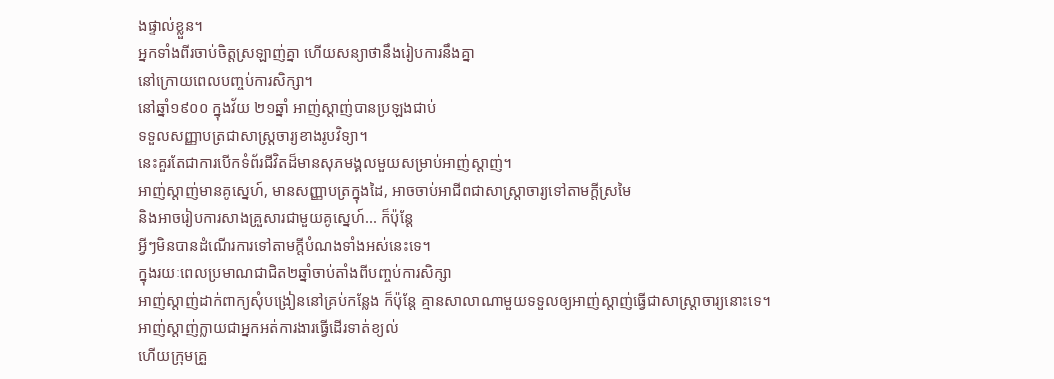ងផ្ទាល់ខ្លួន។
អ្នកទាំងពីរចាប់ចិត្តស្រឡាញ់គ្នា ហើយសន្យាថានឹងរៀបការនឹងគ្នា
នៅក្រោយពេលបញ្ចប់ការសិក្សា។
នៅឆ្នាំ១៩០០ ក្នុងវ័យ ២១ឆ្នាំ អាញ់ស្តាញ់បានប្រឡងជាប់
ទទួលសញ្ញាបត្រជាសាស្រ្តចារ្យខាងរូបវិទ្យា។
នេះគួរតែជាការបើកទំព័រជីវិតដ៏មានសុភមង្គលមួយសម្រាប់អាញ់ស្តាញ់។
អាញ់ស្តាញ់មានគូស្នេហ៍, មានសញ្ញាបត្រក្នុងដៃ, អាចចាប់អាជីពជាសាស្រ្តាចារ្យទៅតាមក្តីស្រមៃ
និងអាចរៀបការសាងគ្រួសារជាមួយគូស្នេហ៍... ក៏ប៉ុន្តែ
អ្វីៗមិនបានដំណើរការទៅតាមក្តីបំណងទាំងអស់នេះទេ។
ក្នុងរយៈពេលប្រមាណជាជិត២ឆ្នាំចាប់តាំងពីបញ្ចប់ការសិក្សា
អាញ់ស្តាញ់ដាក់ពាក្យសុំបង្រៀននៅគ្រប់កន្លែង ក៏ប៉ុន្តែ គ្មានសាលាណាមួយទទួលឲ្យអាញ់ស្តាញ់ធ្វើជាសាស្រ្តាចារ្យនោះទេ។
អាញ់ស្តាញ់ក្លាយជាអ្នកអត់ការងារធ្វើដើរទាត់ខ្យល់
ហើយក្រុមគ្រួ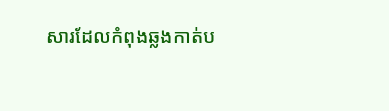សារដែលកំពុងឆ្លងកាត់ប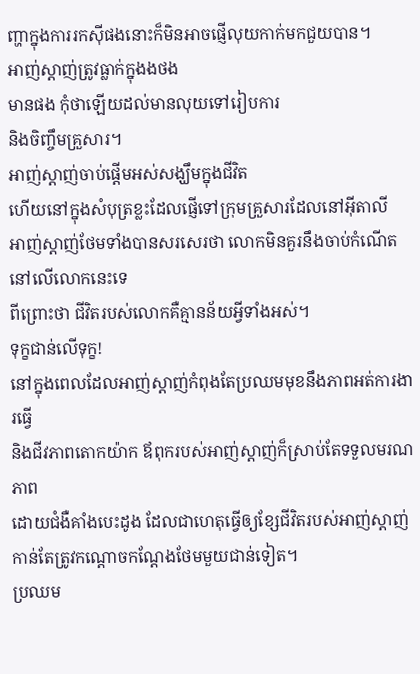ញ្ហាក្នុងការរកស៊ីផងនោះក៏មិនអាចផ្ញើលុយកាក់មកជួយបាន។
អាញ់ស្តាញ់ត្រូវធ្លាក់ក្នុងងថង
មានផង កុំថាឡើយដល់មានលុយទៅរៀបការ
និងចិញ្ចឹមគ្រួសារ។
អាញ់ស្តាញ់ចាប់ផ្តើមអស់សង្ឃឹមក្នុងជីវិត
ហើយនៅក្នុងសំបុត្រខ្លះដែលផ្ញើទៅក្រុមគ្រួសារដែលនៅអ៊ីតាលី
អាញ់ស្តាញ់ថែមទាំងបានសរសេរថា លោកមិនគួរនឹងចាប់កំណើតនៅលើលោកនេះទេ
ពីព្រោះថា ជីវិតរបស់លោកគឺគ្មានន័យអ្វីទាំងអស់។
ទុក្ខជាន់លើទុក្ខ!
នៅក្នុងពេលដែលអាញ់ស្តាញ់កំពុងតែប្រឈមមុខនឹងភាពអត់ការងារធ្វើ
និងជីវភាពតោកយ៉ាក ឪពុករបស់អាញ់ស្តាញ់ក៏ស្រាប់តែទទួលមរណភាព
ដោយជំងឺគាំងបេះដូង ដែលជាហេតុធ្វើឲ្យខ្សែជីវិតរបស់អាញ់ស្តាញ់កាន់តែត្រូវកណ្តោចកណ្តែងថែមមួយជាន់ទៀត។
ប្រឈម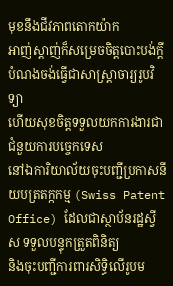មុខនឹងជីវភាពតោកយ៉ាក
អាញ់ស្តាញ់ក៏សម្រេចចិត្តបោះបង់ក្តីបំណងចង់ធ្វើជាសាស្រ្តាចារ្យរូបវិទ្យា
ហើយសុខចិត្តទទួលយកការងារជាជំនួយការបច្ចេកទេស
នៅឯការិយាល័យចុះបញ្ជីប្រកាសនីយបត្រតក្កកម្ម (Swiss Patent Office) ដែលជាស្ថាប័នរដ្ឋស្វីស ទទួលបន្ទុកត្រួតពិនិត្យ
និងចុះបញ្ជីការពារសិទ្ធិលើរូបម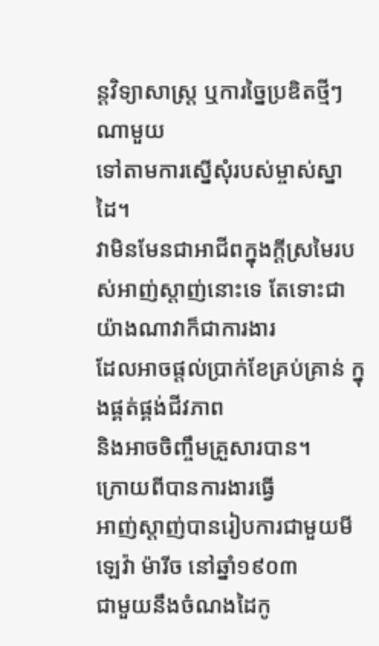ន្តវិទ្យាសាស្រ្ត ឬការច្នៃប្រឌិតថ្មីៗណាមួយ
ទៅតាមការស្នើសុំរបស់ម្ចាស់ស្នាដៃ។
វាមិនមែនជាអាជីពក្នុងក្តីស្រមៃរបស់អាញ់ស្តាញ់នោះទេ តែទោះជាយ៉ាងណាវាក៏ជាការងារ
ដែលអាចផ្តល់ប្រាក់ខែគ្រប់គ្រាន់ ក្នុងផ្គត់ផ្គង់ជីវភាព
និងអាចចិញ្ចឹមគ្រួសារបាន។
ក្រោយពីបានការងារធ្វើ
អាញ់ស្តាញ់បានរៀបការជាមួយមីឡេវ៉ា ម៉ារីច នៅឆ្នាំ១៩០៣
ជាមួយនឹងចំណងដៃកូ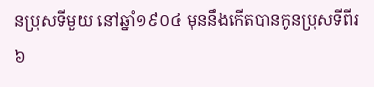នប្រុសទីមួយ នៅឆ្នាំ១៩០៤ មុននឹងកើតបានកូនប្រុសទីពីរ
៦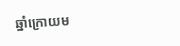ឆ្នាំក្រោយម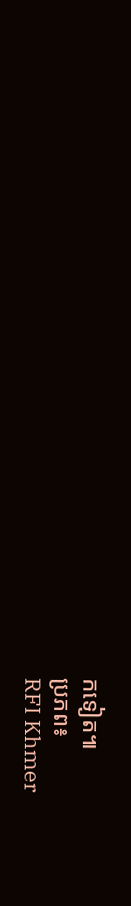កទៀត៕
ប្រភព៖
RFI Khmer